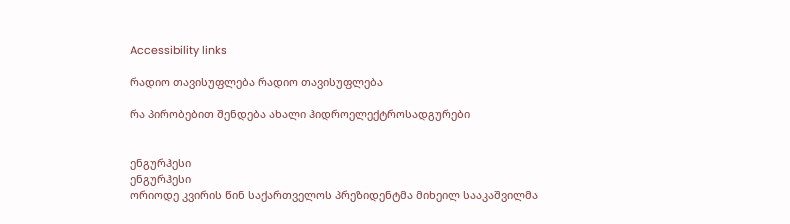Accessibility links

რადიო თავისუფლება რადიო თავისუფლება

რა პირობებით შენდება ახალი ჰიდროელექტროსადგურები


ენგურჰესი
ენგურჰესი
ორიოდე კვირის წინ საქართველოს პრეზიდენტმა მიხეილ სააკაშვილმა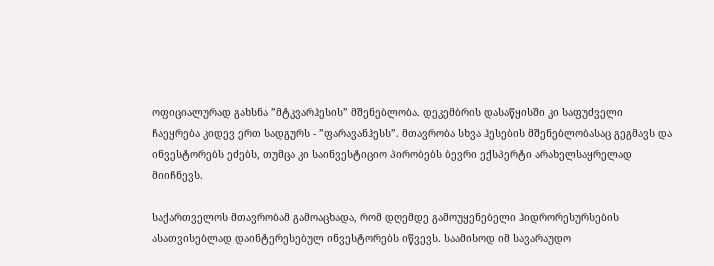ოფიციალურად გახსნა ”მტკვარჰესის” მშენებლობა. დეკემბრის დასაწყისში კი საფუძველი ჩაეყრება კიდევ ერთ სადგურს - ”ფარავანჰესს”. მთავრობა სხვა ჰესების მშენებლობასაც გეგმავს და ინვესტორებს ეძებს, თუმცა კი საინვესტიციო პირობებს ბევრი ექსპერტი არახელსაყრელად მიიჩნევს.

საქართველოს მთავრობამ გამოაცხადა, რომ დღემდე გამოუყენებელი ჰიდრორესურსების ასათვისებლად დაინტერესებულ ინვესტორებს იწვევს. საამისოდ იმ სავარაუდო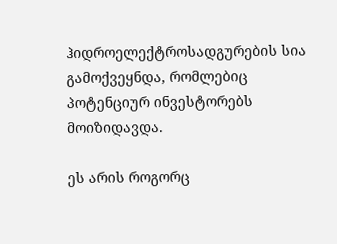ჰიდროელექტროსადგურების სია გამოქვეყნდა, რომლებიც პოტენციურ ინვესტორებს მოიზიდავდა.

ეს არის როგორც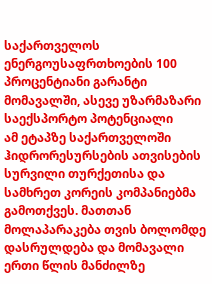საქართველოს ენერგოუსაფრთხოების 100 პროცენტიანი გარანტი მომავალში, ასევე უზარმაზარი საექსპორტო პოტენციალი
ამ ეტაპზე საქართველოში ჰიდრორესურსების ათვისების სურვილი თურქეთისა და სამხრეთ კორეის კომპანიებმა გამოთქვეს. მათთან მოლაპარაკება თვის ბოლომდე დასრულდება და მომავალი ერთი წლის მანძილზე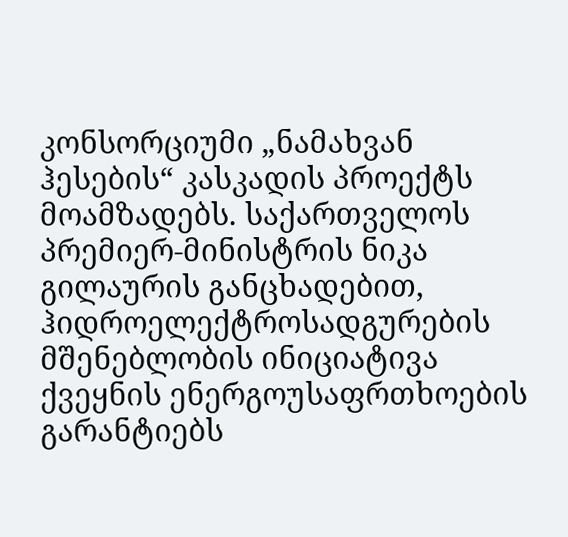კონსორციუმი „ნამახვან ჰესების“ კასკადის პროექტს მოამზადებს. საქართველოს პრემიერ-მინისტრის ნიკა გილაურის განცხადებით, ჰიდროელექტროსადგურების მშენებლობის ინიციატივა ქვეყნის ენერგოუსაფრთხოების გარანტიებს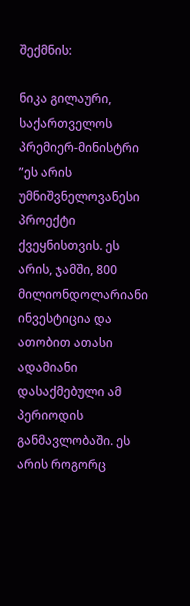შექმნის:

ნიკა გილაური, საქართველოს პრემიერ-მინისტრი
”ეს არის უმნიშვნელოვანესი პროექტი ქვეყნისთვის. ეს არის, ჯამში, 800 მილიონდოლარიანი ინვესტიცია და ათობით ათასი ადამიანი დასაქმებული ამ პერიოდის განმავლობაში. ეს არის როგორც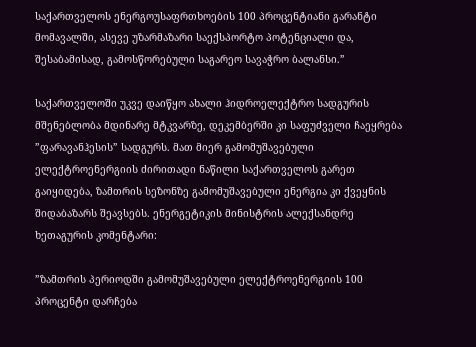საქართველოს ენერგოუსაფრთხოების 100 პროცენტიანი გარანტი მომავალში, ასევე უზარმაზარი საექსპორტო პოტენციალი და, შესაბამისად, გამოსწორებული საგარეო სავაჭრო ბალანსი.”

საქართველოში უკვე დაიწყო ახალი ჰიდროელექტრო სადგურის მშენებლობა მდინარე მტკვარზე, დეკემბერში კი საფუძველი ჩაეყრება ”ფარავანჰესის” სადგურს. მათ მიერ გამომუშავებული ელექტროენერგიის ძირითადი ნაწილი საქართველოს გარეთ გაიყიდება, ზამთრის სეზონზე გამომუშავებული ენერგია კი ქვეყნის შიდაბაზარს შეავსებს. ენერგეტიკის მინისტრის ალექსანდრე ხეთაგურის კომენტარი:

”ზამთრის პერიოდში გამომუშავებული ელექტროენერგიის 100 პროცენტი დარჩება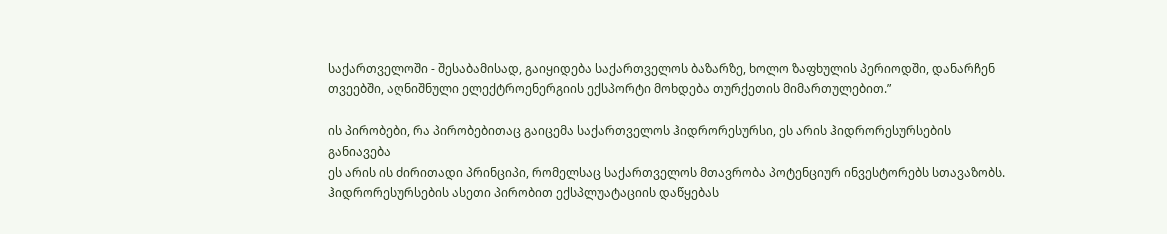საქართველოში - შესაბამისად, გაიყიდება საქართველოს ბაზარზე, ხოლო ზაფხულის პერიოდში, დანარჩენ თვეებში, აღნიშნული ელექტროენერგიის ექსპორტი მოხდება თურქეთის მიმართულებით.”

ის პირობები, რა პირობებითაც გაიცემა საქართველოს ჰიდრორესურსი, ეს არის ჰიდრორესურსების განიავება
ეს არის ის ძირითადი პრინციპი, რომელსაც საქართველოს მთავრობა პოტენციურ ინვესტორებს სთავაზობს. ჰიდრორესურსების ასეთი პირობით ექსპლუატაციის დაწყებას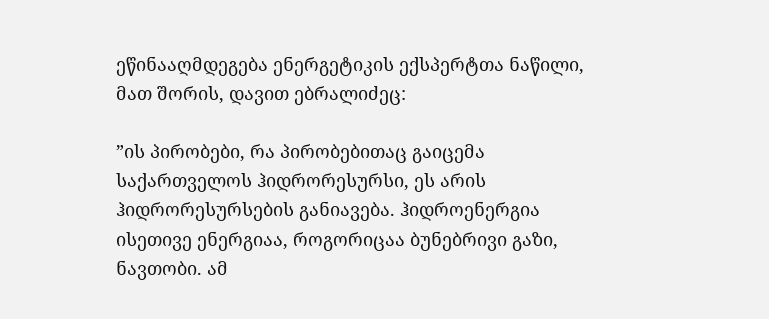ეწინააღმდეგება ენერგეტიკის ექსპერტთა ნაწილი, მათ შორის, დავით ებრალიძეც:

”ის პირობები, რა პირობებითაც გაიცემა საქართველოს ჰიდრორესურსი, ეს არის ჰიდრორესურსების განიავება. ჰიდროენერგია ისეთივე ენერგიაა, როგორიცაა ბუნებრივი გაზი, ნავთობი. ამ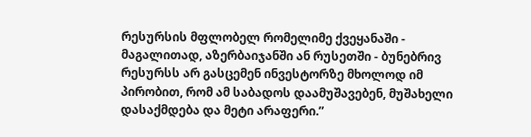რესურსის მფლობელ რომელიმე ქვეყანაში - მაგალითად, აზერბაიჯანში ან რუსეთში - ბუნებრივ რესურსს არ გასცემენ ინვესტორზე მხოლოდ იმ პირობით, რომ ამ საბადოს დაამუშავებენ, მუშახელი დასაქმდება და მეტი არაფერი.”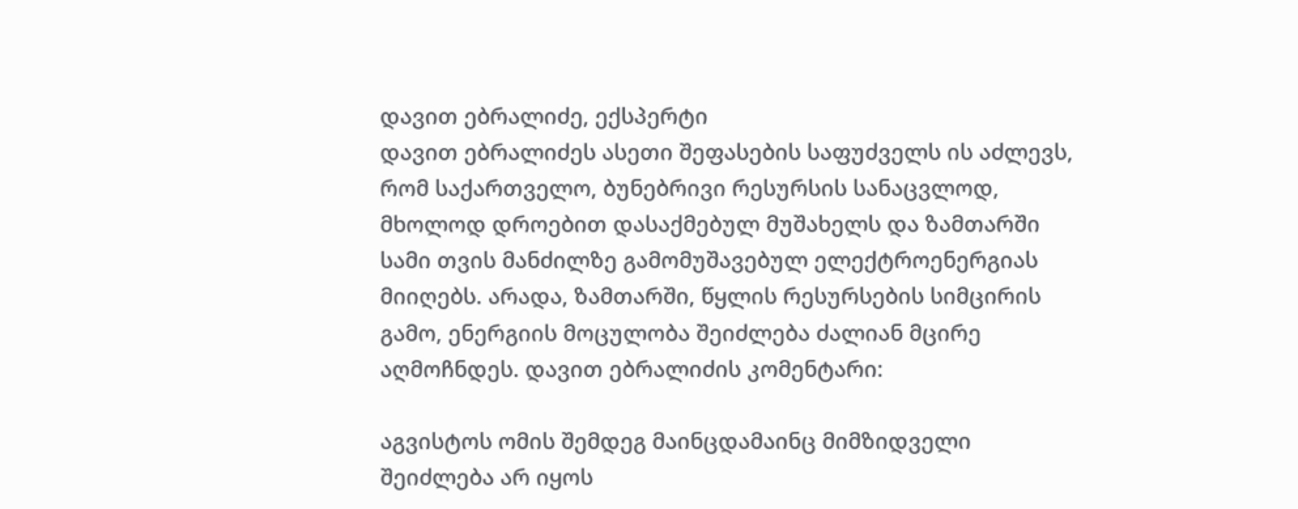დავით ებრალიძე, ექსპერტი
დავით ებრალიძეს ასეთი შეფასების საფუძველს ის აძლევს, რომ საქართველო, ბუნებრივი რესურსის სანაცვლოდ, მხოლოდ დროებით დასაქმებულ მუშახელს და ზამთარში სამი თვის მანძილზე გამომუშავებულ ელექტროენერგიას მიიღებს. არადა, ზამთარში, წყლის რესურსების სიმცირის გამო, ენერგიის მოცულობა შეიძლება ძალიან მცირე აღმოჩნდეს. დავით ებრალიძის კომენტარი:

აგვისტოს ომის შემდეგ მაინცდამაინც მიმზიდველი შეიძლება არ იყოს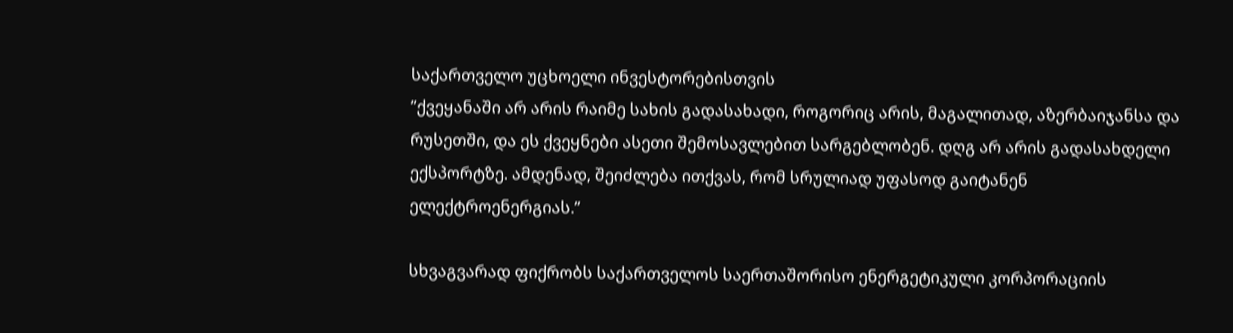საქართველო უცხოელი ინვესტორებისთვის
”ქვეყანაში არ არის რაიმე სახის გადასახადი, როგორიც არის, მაგალითად, აზერბაიჯანსა და რუსეთში, და ეს ქვეყნები ასეთი შემოსავლებით სარგებლობენ. დღგ არ არის გადასახდელი ექსპორტზე. ამდენად, შეიძლება ითქვას, რომ სრულიად უფასოდ გაიტანენ ელექტროენერგიას.”

სხვაგვარად ფიქრობს საქართველოს საერთაშორისო ენერგეტიკული კორპორაციის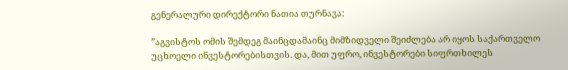გენერალური დირექტორი ნათია თურნავა:

”აგვისტოს ომის შემდეგ მაინცდამაინც მიმზიდველი შეიძლება არ იყოს საქართველო უცხოელი ინვესტორებისთვის. და, მით უფრო, ინვესტორები სიფრთხილეს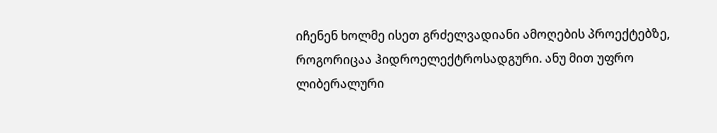იჩენენ ხოლმე ისეთ გრძელვადიანი ამოღების პროექტებზე, როგორიცაა ჰიდროელექტროსადგური. ანუ მით უფრო ლიბერალური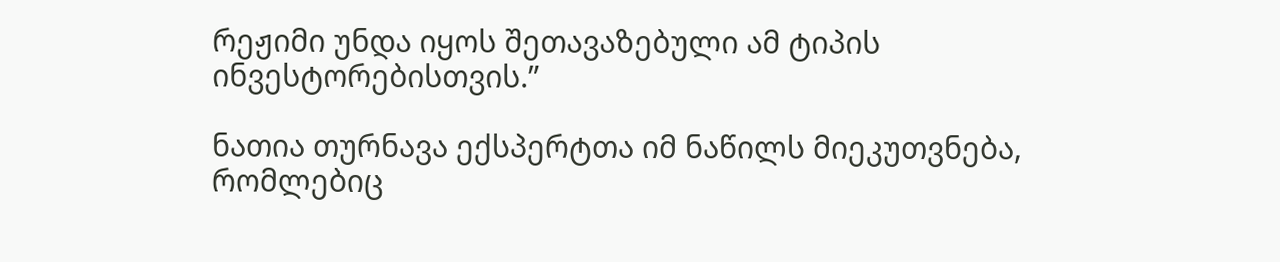რეჟიმი უნდა იყოს შეთავაზებული ამ ტიპის ინვესტორებისთვის.”

ნათია თურნავა ექსპერტთა იმ ნაწილს მიეკუთვნება, რომლებიც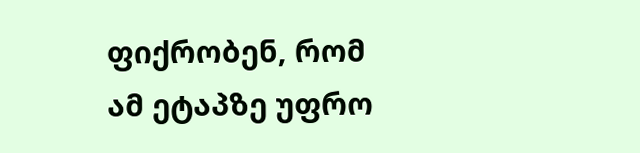ფიქრობენ, რომ ამ ეტაპზე უფრო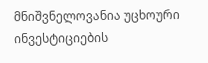მნიშვნელოვანია უცხოური ინვესტიციების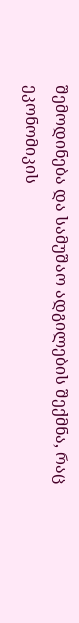შემოდინება და სამუშაო ადგილების შექმნა, რაც ეკონომიკის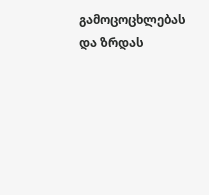გამოცოცხლებას და ზრდას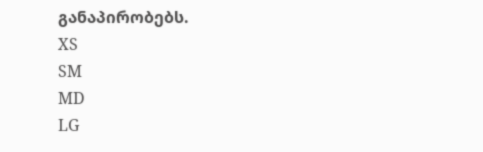განაპირობებს.
XS
SM
MD
LG